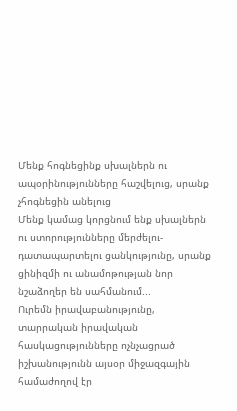Մենք հոգնեցինք սխալներն ու ապօրինությունները հաշվելուց, սրանք չհոգնեցին անելուց
Մենք կամաց կորցնում ենք սխալներն ու ստորությունները մերժելու- դատապարտելու ցանկությունը, սրանք ցինիզմի ու անամոթության նոր նշաձողեր են սահմանում...
Ուրեմն իրավաբանությունը, տարրական իրավական հասկացությունները ոչնչացրած իշխանությունն այսօր միջազգային համաժողով էր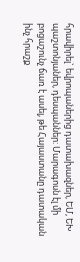հրավիրել` եվրոպաներից դատախազներ, ԵՄ, ԵԽ պաշտոնյաներ, դեսպաններ: Մարագոսն էլ մի բոցաշունչ ճառ է ասել, թե Հայաստանը դատական ինչ հրաշք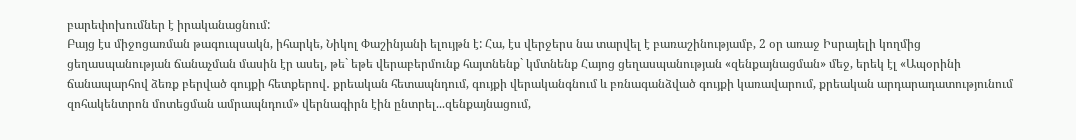բարեփոխումներ է իրականացնում:
Բայց էս միջոցառման թագուպսակն, իհարկե, Նիկոլ Փաշինյանի ելույթն է: Հա, էս վերջերս նա տարվել է բառաշինությամբ, 2 օր առաջ Իսրայելի կողմից ցեղասպանության ճանաչման մասին էր ասել, թե` եթե վերաբերմունք հայտնենք` կմտնենք Հայոց ցեղասպանության «զենքայնացման» մեջ, երեկ էլ «Ապօրինի ճանապարհով ձեռք բերված գույքի հետքերով․ քրեական հետապնդում, գույքի վերականգնում և բռնագանձված գույքի կառավարում, քրեական արդարադատությունում զոհակենտրոն մոտեցման ամրապնդում» վերնագիրն էին ընտրել...զենքայնացում,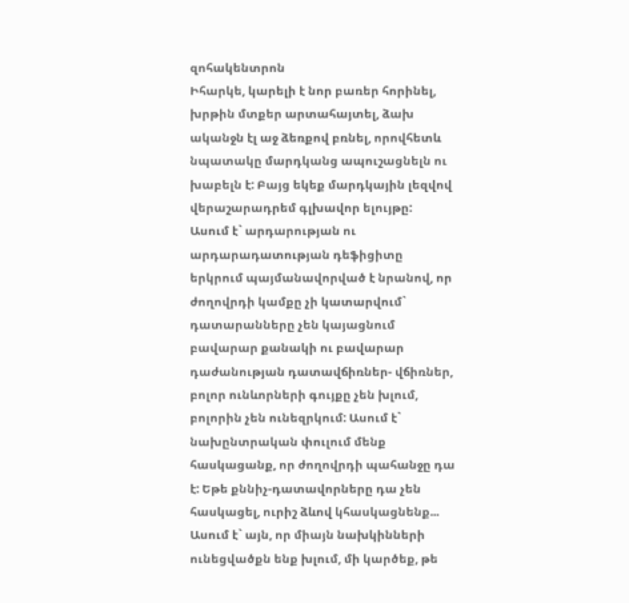զոհակենտրոն
Իհարկե, կարելի է նոր բառեր հորինել, խրթին մտքեր արտահայտել, ձախ ականջն էլ աջ ձեռքով բռնել, որովհետև նպատակը մարդկանց ապուշացնելն ու խաբելն է: Բայց եկեք մարդկային լեզվով վերաշարադրեմ գլխավոր ելույթը:
Ասում է` արդարության ու արդարադատության դեֆիցիտը երկրում պայմանավորված է նրանով, որ ժողովրդի կամքը չի կատարվում` դատարանները չեն կայացնում բավարար քանակի ու բավարար դաժանության դատավճիռներ- վճիռներ, բոլոր ունևորների գույքը չեն խլում, բոլորին չեն ունեզրկում: Ասում է` նախընտրական փուլում մենք հասկացանք, որ ժողովրդի պահանջը դա է: Եթե քննիչ-դատավորները դա չեն հասկացել, ուրիշ ձևով կհասկացնենք...
Ասում է` այն, որ միայն նախկինների ունեցվածքն ենք խլում, մի կարծեք, թե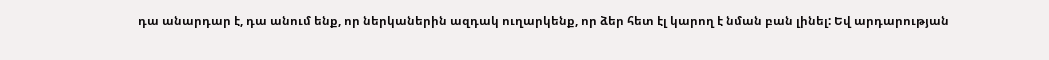դա անարդար է, դա անում ենք, որ ներկաներին ազդակ ուղարկենք, որ ձեր հետ էլ կարող է նման բան լինել: Եվ արդարության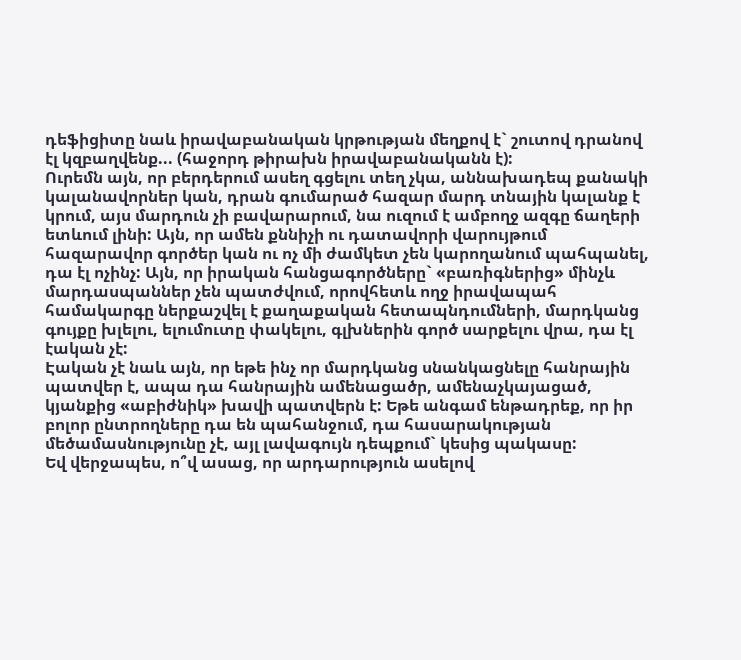դեֆիցիտը նաև իրավաբանական կրթության մեղքով է` շուտով դրանով էլ կզբաղվենք... (հաջորդ թիրախն իրավաբանականն է):
Ուրեմն այն, որ բերդերում ասեղ գցելու տեղ չկա, աննախադեպ քանակի կալանավորներ կան, դրան գումարած հազար մարդ տնային կալանք է կրում, այս մարդուն չի բավարարում, նա ուզում է ամբողջ ազգը ճաղերի ետևում լինի: Այն, որ ամեն քննիչի ու դատավորի վարույթում հազարավոր գործեր կան ու ոչ մի ժամկետ չեն կարողանում պահպանել, դա էլ ոչինչ: Այն, որ իրական հանցագործները` «բառիգներից» մինչև մարդասպաններ չեն պատժվում, որովհետև ողջ իրավապահ համակարգը ներքաշվել է քաղաքական հետապնդումների, մարդկանց գույքը խլելու, ելումուտը փակելու, գլխներին գործ սարքելու վրա, դա էլ էական չէ:
Էական չէ նաև այն, որ եթե ինչ որ մարդկանց սնանկացնելը հանրային պատվեր է, ապա դա հանրային ամենացածր, ամենաչկայացած, կյանքից «աբիժնիկ» խավի պատվերն է: Եթե անգամ ենթադրեք, որ իր բոլոր ընտրողները դա են պահանջում, դա հասարակության մեծամասնությունը չէ, այլ լավագույն դեպքում` կեսից պակասը:
Եվ վերջապես, ո՞վ ասաց, որ արդարություն ասելով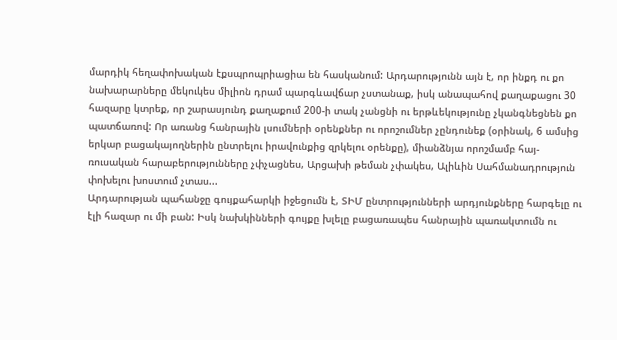մարդիկ հեղափոխական էքսպրոպրիացիա են հասկանում: Արդարությունն այն է, որ ինքդ ու քո նախարարները մեկուկես միլիոն դրամ պարգևավճար չստանաք, իսկ անապահով քաղաքացու 30 հազարը կտրեք, որ շարասյունդ քաղաքում 200-ի տակ չանցնի ու երթևեկությունը չկանգնեցնեն քո պատճառով: Որ առանց հանրային լսումների օրենքներ ու որոշումներ չընդունեք (օրինակ, 6 ամսից երկար բացակայողներին ընտրելու իրավունքից զրկելու օրենքը), միանձնյա որոշմամբ հայ-ռուսական հարաբերությունները չփչացնես, Արցախի թեման չփակես, Ալիևին Սահմանադրություն փոխելու խոստում չտաս...
Արդարության պահանջը գույքահարկի իջեցումն է, ՏԻՄ ընտրությունների արդյունքները հարգելը ու էլի հազար ու մի բան: Իսկ նախկինների գույքը խլելը բացառապես հանրային պառակտումն ու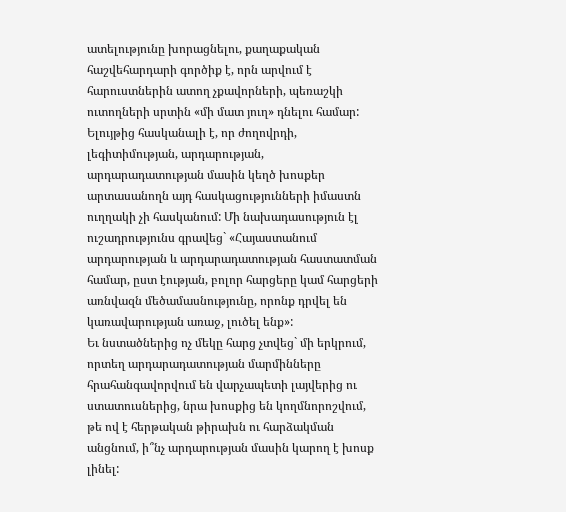ատելությունը խորացնելու, քաղաքական հաշվեհարդարի գործիք է, որն արվում է հարուստներին ատող չքավորների, պեռաշկի ուտողների սրտին «մի մատ յուղ» դնելու համար:
Ելույթից հասկանալի է, որ ժողովրդի, լեգիտիմության, արդարության, արդարադատության մասին կեղծ խոսքեր արտասանողն այդ հասկացությունների իմաստն ուղղակի չի հասկանում: Մի նախադասություն էլ ուշադրությունս գրավեց` «Հայաստանում արդարության և արդարադատության հաստատման համար, ըստ էության, բոլոր հարցերը կամ հարցերի առնվազն մեծամասնությունը, որոնք դրվել են կառավարության առաջ, լուծել ենք»:
Եւ նստածներից ոչ մեկը հարց չտվեց` մի երկրում, որտեղ արդարադատության մարմինները հրահանգավորվում են վարչապետի լայվերից ու ստատուսներից, նրա խոսքից են կողմնորոշվում, թե ով է հերթական թիրախն ու հարձակման անցնում, ի՞նչ արդարության մասին կարող է խոսք լինել: